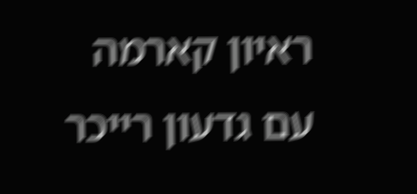ראיון קארמה
עם גדעון רייכר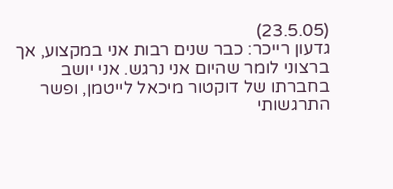(23.5.05)
גדעון רייכר: כבר שנים רבות אני במקצוע, אך ברצוני לומר שהיום אני נרגש. אני יושב בחברתו של דוקטור מיכאל לייטמן, ופשר התרגשותי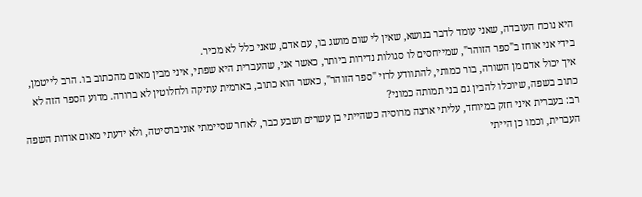היא נוכח העובדה, שאני עומד לדבר בנושא, שאין לי שום מושג בו, עם אדם, שאני כלל לא מכיר.
בידי אני אוחז ב"ספר הזוהר", שמייחסים לו סגולות נדירות ביותר, כאשר אני, שהעברית היא שפתי, איני מבין מאום מהכתוב בו. הרב לייטמן, איך יכול אדם מן השורה, בור כמותי, להתוודע לרזי "ספר הזוהר", כאשר הוא כתוב, בארמית עתיקה ולחלוטין לא ברורה. מדוע הספר הזה לא כתוב בשפה, שיוכלו להבין גם בני תמותה כמוני?
רב: בעברית איני חזק במיוחד, עליתי ארצה מרוסיה כשהייתי בן עשרים ושבע כבר, לאחר שסיימתי אוניברסיטה, ולא ידעתי מאום אודות השפה העברית, וכמו כן הייתי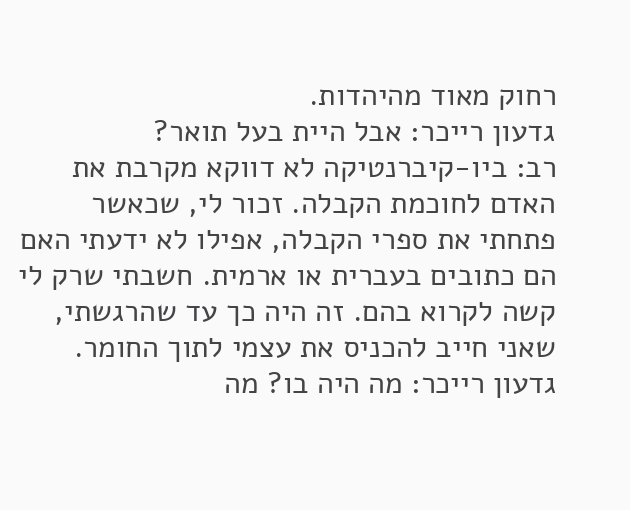רחוק מאוד מהיהדות.
גדעון רייכר: אבל היית בעל תואר?
רב: ביו-קיברנטיקה לא דווקא מקרבת את האדם לחוכמת הקבלה. זכור לי, שכאשר פתחתי את ספרי הקבלה, אפילו לא ידעתי האם הם כתובים בעברית או ארמית. חשבתי שרק לי קשה לקרוא בהם. זה היה כך עד שהרגשתי, שאני חייב להכניס את עצמי לתוך החומר.
גדעון רייכר: מה היה בו? מה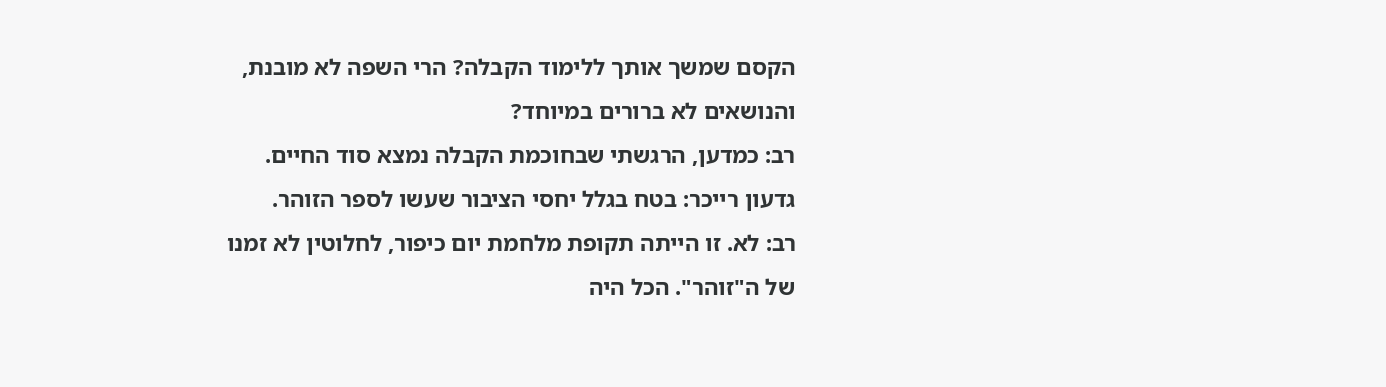הקסם שמשך אותך ללימוד הקבלה? הרי השפה לא מובנת, והנושאים לא ברורים במיוחד?
רב: כמדען, הרגשתי שבחוכמת הקבלה נמצא סוד החיים.
גדעון רייכר: בטח בגלל יחסי הציבור שעשו לספר הזוהר.
רב: לא. זו הייתה תקופת מלחמת יום כיפור, לחלוטין לא זמנו של ה"זוהר". הכל היה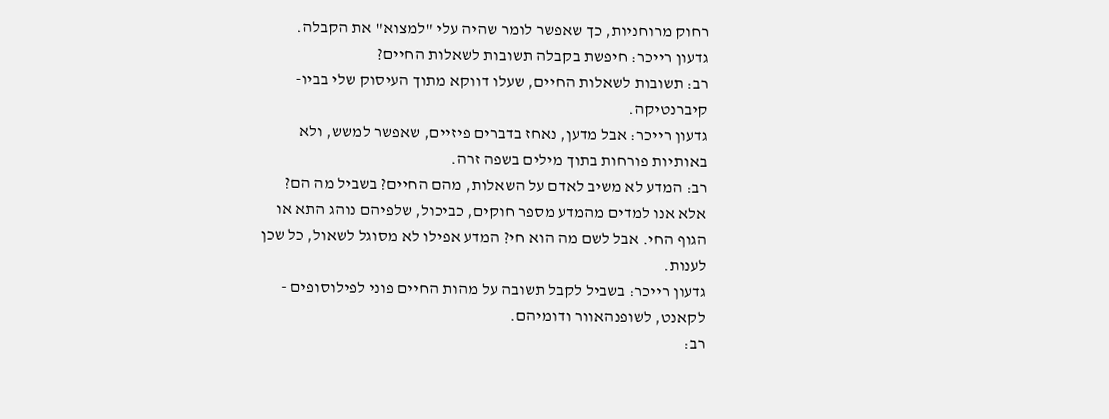רחוק מרוחניות, כך שאפשר לומר שהיה עלי "למצוא" את הקבלה.
גדעון רייכר: חיפשת בקבלה תשובות לשאלות החיים?
רב: תשובות לשאלות החיים, שעלו דווקא מתוך העיסוק שלי בביו-קיברנטיקה.
גדעון רייכר: אבל מדען, נאחז בדברים פיזיים, שאפשר למשש, ולא באותיות פורחות בתוך מילים בשפה זרה.
רב: המדע לא משיב לאדם על השאלות, מהם החיים? בשביל מה הם? אלא אנו למדים מהמדע מספר חוקים, כביכול, שלפיהם נוהג התא או הגוף החי. אבל לשם מה הוא חי? המדע אפילו לא מסוגל לשאול, כל שכן לענות.
גדעון רייכר: בשביל לקבל תשובה על מהות החיים פוני לפילוסופים - לקאנט, לשופנהאוור ודומיהם.
רב: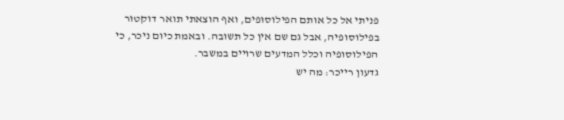פניתי אל כל אותם הפילוסופים, ואף הוצאתי תואר דוקטור בפילוסופיה, אבל גם שם אין כל תשובה. ובאמת כיום ניכר, כי הפילוסופיה וכלל המדעים שרויים במשבר.
גדעון רייכר: מה יש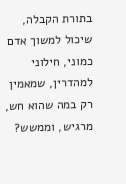בתורת הקבלה, שיכול למשוך אדם כמוני, חילוני למהדרין, שמאמין רק במה שהוא חש, מרגיש, וממשש?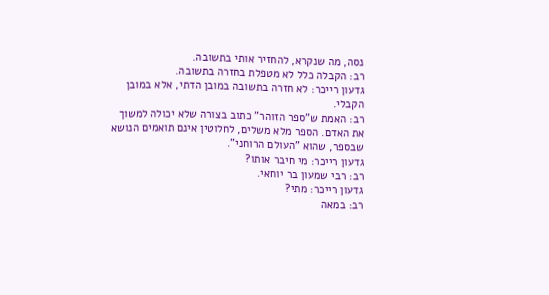נסה, מה שנקרא, להחזיר אותי בתשובה.
רב: הקבלה כלל לא מטפלת בחזרה בתשובה.
גדעון רייכר: לא חזרה בתשובה במובן הדתי, אלא במובן הקבלי.
רב: האמת ש"ספר הזוהר" כתוב בצורה שלא יכולה למשוך את האדם. הספר מלא משלים, לחלוטין אינם תואמים הנושא שבספר, שהוא "העולם הרוחני".
גדעון רייכר: מי חיבר אותו?
רב: רבי שמעון בר יוחאי.
גדעון רייכר: מתי?
רב: במאה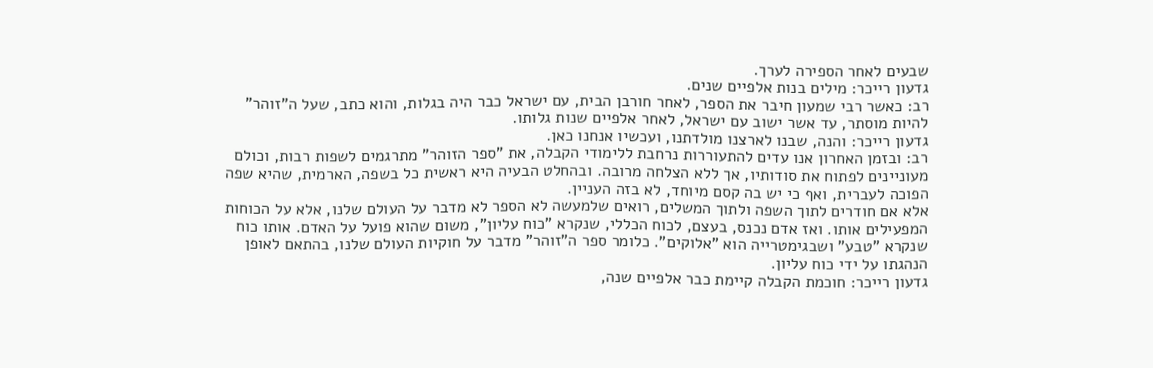שבעים לאחר הספירה לערך.
גדעון רייכר: מילים בנות אלפיים שנים.
רב: כאשר רבי שמעון חיבר את הספר, לאחר חורבן הבית, עם ישראל כבר היה בגלות, והוא כתב, שעל ה"זוהר" להיות מוסתר, עד אשר ישוב עם ישראל, לאחר אלפיים שנות גלותו.
גדעון רייכר: והנה, שבנו לארצנו מולדתנו, ועכשיו אנחנו כאן.
רב: ובזמן האחרון אנו עדים להתעוררות נרחבת ללימודי הקבלה, את "ספר הזוהר" מתרגמים לשפות רבות, וכולם מעוניינים לפתוח את סודותיו, אך ללא הצלחה מרובה. ובהחלט הבעיה היא ראשית כל בשפה, הארמית, שהיא שפה הפוכה לעברית, ואף כי יש בה קסם מיוחד, לא בזה העניין.
אלא אם חודרים לתוך השפה ולתוך המשלים, רואים שלמעשה לא הספר לא מדבר על העולם שלנו, אלא על הכוחות המפעילים אותו. ואז אדם נכנס, בעצם, לכוח הכללי, שנקרא "כוח עליון", משום שהוא פועל על האדם. אותו כוח שנקרא "טבע" ושבגימטרייה הוא "אלוקים". כלומר ספר ה"זוהר" מדבר על חוקיות העולם שלנו, בהתאם לאופן הנהגתו על ידי כוח עליון.
גדעון רייכר: חוכמת הקבלה קיימת כבר אלפיים שנה,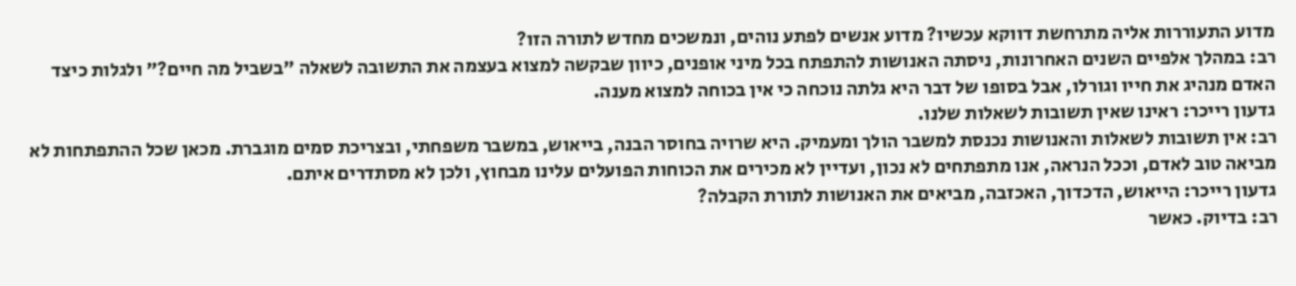מדוע התעוררות אליה מתרחשת דווקא עכשיו? מדוע אנשים לפתע נוהים, ונמשכים מחדש לתורה הזו?
רב: במהלך אלפיים השנים האחרונות, ניסתה האנושות להתפתח בכל מיני אופנים, כיוון שבקשה למצוא בעצמה את התשובה לשאלה "בשביל מה חיים?" ולגלות כיצד האדם מנהיג את חייו וגורלו, אבל בסופו של דבר היא גלתה נוכחה כי אין בכוחה למצוא מענה.
גדעון רייכר: ראינו שאין תשובות לשאלות שלנו.
רב: אין תשובות לשאלות והאנושות נכנסת למשבר הולך ומעמיק. היא שרויה בחוסר הבנה, בייאוש, במשבר משפחתי, ובצריכת סמים מוגברת. מכאן שכל ההתפתחות לא מביאה טוב לאדם, וככל הנראה, אנו מתפתחים לא נכון, ועדיין לא מכירים את הכוחות הפועלים עלינו מבחוץ, ולכן לא מסתדרים איתם.
גדעון רייכר: הייאוש, הדכדוך, האכזבה, מביאים את האנושות לתורת הקבלה?
רב: בדיוק. כאשר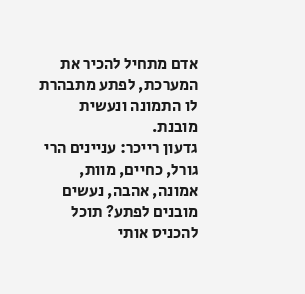אדם מתחיל להכיר את המערכת, לפתע מתבהרת לו התמונה ונעשית מובנת.
גדעון רייכר: עניינים הרי גורל, כחיים, מוות, אמונה, אהבה, נעשים מובנים לפתע? תוכל להכניס אותי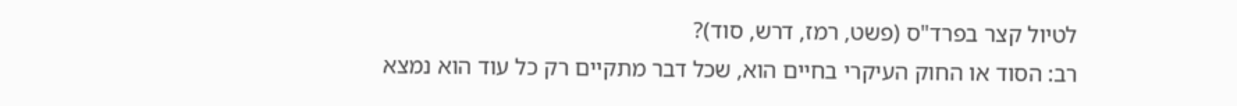לטיול קצר בפרד"ס (פשט, רמז, דרש, סוד)?
רב: הסוד או החוק העיקרי בחיים הוא, שכל דבר מתקיים רק כל עוד הוא נמצא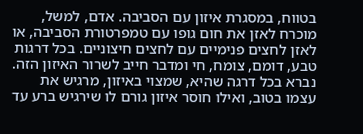בטווח, במסגרת איזון עם הסביבה. אדם, למשל, מוכרח לאזן את חום גופו עם טמפרטורת הסביבה, או לאזן לחצים פנימיים עם לחצים חיצוניים. בכל דרגות טבע, דומם, צומח, חי ומדבר חייב לשרור האיזון הזה. נברא בכל דרגה שהיא, שמצוי באיזון, מרגיש את עצמו בטוב, ואילו חוסר איזון גורם לו שירגיש ברע עד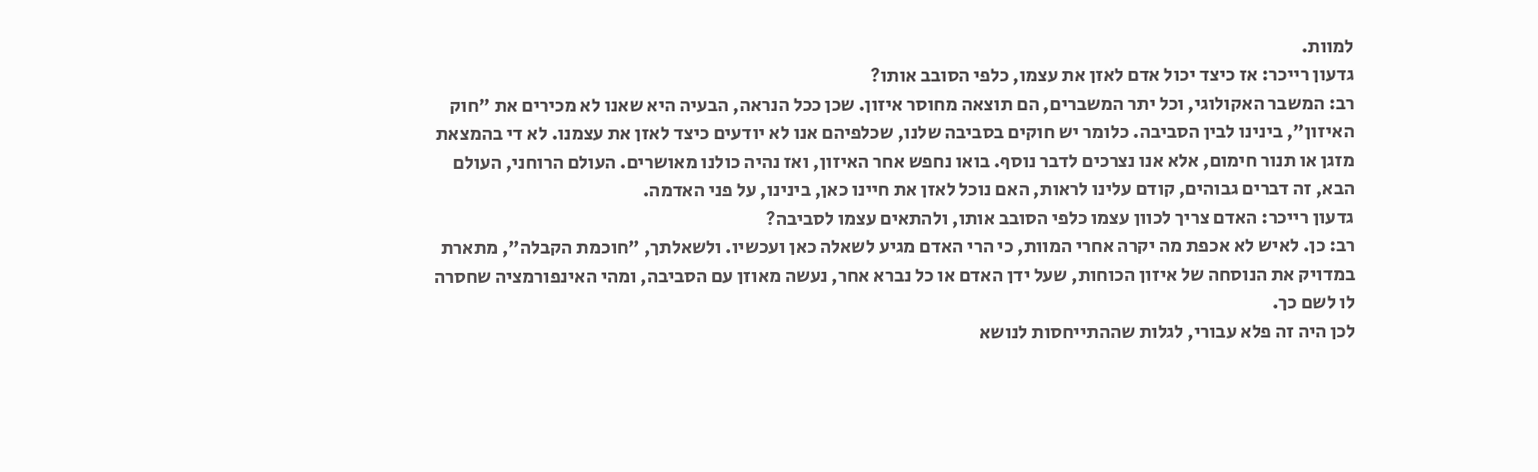למוות.
גדעון רייכר: אז כיצד יכול אדם לאזן את עצמו, כלפי הסובב אותו?
רב: המשבר האקולוגי, וכל יתר המשברים, הם תוצאה מחוסר איזון. שכן ככל הנראה, הבעיה היא שאנו לא מכירים את "חוק האיזון", בינינו לבין הסביבה. כלומר יש חוקים בסביבה שלנו, שכלפיהם אנו לא יודעים כיצד לאזן את עצמנו. לא די בהמצאת מזגן או תנור חימום, אלא אנו נצרכים לדבר נוסף. בואו נחפש אחר האיזון, ואז נהיה כולנו מאושרים. העולם הרוחני, העולם הבא, זה דברים גבוהים, קודם עלינו לראות, האם נוכל לאזן את חיינו כאן, בינינו, על פני האדמה.
גדעון רייכר: האדם צריך לכוון עצמו כלפי הסובב אותו, ולהתאים עצמו לסביבה?
רב: כן. לאיש לא אכפת מה יקרה אחרי המוות, כי הרי האדם מגיע לשאלה כאן ועכשיו. ולשאלתך, "חוכמת הקבלה", מתארת במדויק את הנוסחה של איזון הכוחות, שעל ידן האדם או כל נברא אחר, נעשה מאוזן עם הסביבה, ומהי האינפורמציה שחסרה לו לשם כך.
לכן היה זה פלא עבורי, לגלות שההתייחסות לנושא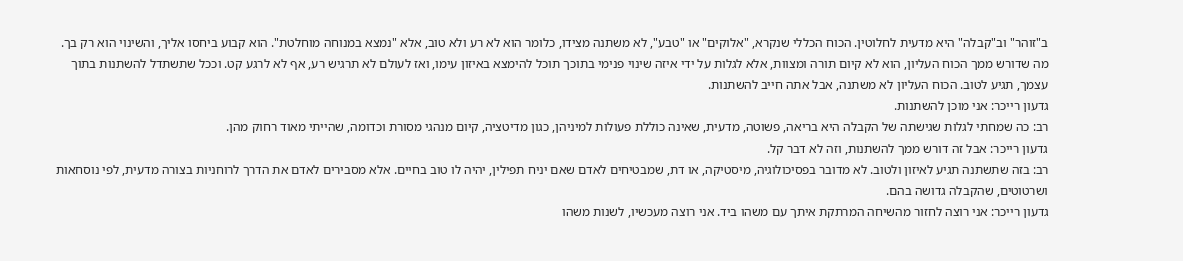ב"זוהר" וב"קבלה" היא מדעית לחלוטין. הכוח הכללי שנקרא, "אלוקים" או "טבע", לא משתנה מצידו, כלומר הוא לא רע ולא טוב, אלא "נמצא במנוחה מוחלטת". הוא קבוע ביחסו אליך, והשינוי הוא רק בך.
מה שדורש ממך הכוח העליון, הוא לא קיום תורה ומצוות, אלא לגלות על ידי איזה שינוי פנימי בתוכך תוכל להימצא באיזון עימו, ואז לעולם לא תרגיש רע, אף לא לרגע קט. וככל שתשתדל להשתנות בתוך עצמך, תגיע לטוב. הכוח העליון לא משתנה, אבל אתה חייב להשתנות.
גדעון רייכר: אני מוכן להשתנות.
רב: כה שמחתי לגלות שגישתה של הקבלה היא בריאה, פשוטה, מדעית, שאינה כוללת פעולות למיניהן, כגון מדיטציה, קיום מנהגי מסורת וכדומה, שהייתי מאוד רחוק מהן.
גדעון רייכר: אבל זה דורש ממך להשתנות, וזה לא דבר קל.
רב: בזה שתשתנה תגיע לאיזון ולטוב. לא מדובר בפסיכולוגיה, מיסטיקה, או דת, שמבטיחים לאדם שאם יניח תפילין, יהיה לו טוב בחיים. אלא מסבירים לאדם את הדרך לרוחניות בצורה מדעית, לפי נוסחאות ושרטוטים, שהקבלה גדושה בהם.
גדעון רייכר: אני רוצה לחזור מהשיחה המרתקת איתך עם משהו ביד. אני רוצה מעכשיו, לשנות משהו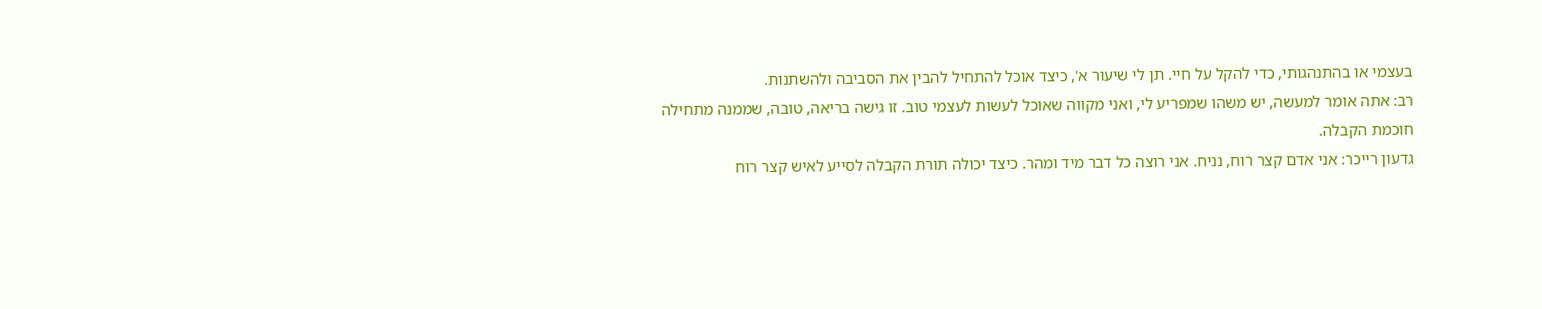בעצמי או בהתנהגותי, כדי להקל על חיי. תן לי שיעור א', כיצד אוכל להתחיל להבין את הסביבה ולהשתנות.
רב: אתה אומר למעשה, יש משהו שמפריע לי, ואני מקווה שאוכל לעשות לעצמי טוב. זו גישה בריאה, טובה, שממנה מתחילה חוכמת הקבלה.
גדעון רייכר: אני אדם קצר רוח, נניח. אני רוצה כל דבר מיד ומהר. כיצד יכולה תורת הקבלה לסייע לאיש קצר רוח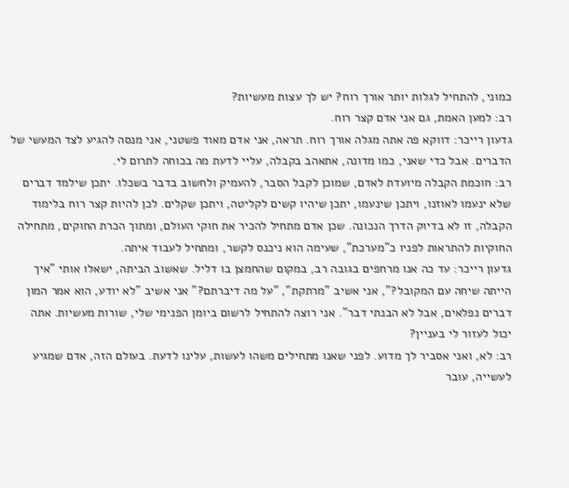כמוני, להתחיל לגלות יותר אורך רוח? יש לך עצות מעשיות?
רב: למען האמת, גם אני אדם קצר רוח.
גדעון רייכר: דווקא פה אתה מגלה אורך רוח. תראה, אני אדם מאוד פשטני, אני מנסה להגיע לצד המעשי של הדברים. אבל כדי שאני, כמו מדונה, אתאהב בקבלה, עליי לדעת מה בכוחה לתרום לי.
רב: חוכמת הקבלה מיועדת לאדם, שמוכן לקבל הסבר, להעמיק ולחשוב בדבר בשכלו. יתכן שילמד דברים שלא ינעמו לאוזנו, ויתכן שינעמו, יתכן שיהיו קשים לקליטה, ויתכן שקלים. לכן להיות קצר רוח בלימוד הקבלה, זו לא בדיוק הדרך הנכונה. שכן אדם מתחיל להכיר את חוקי העולם, ומתוך הכרת החוקים, מתחילה החוקיות להתראות לפניו כ"מערכת", שעימה הוא ניכנס לקשר, ומתחיל לעבוד איתה.
גדעון רייכר: עד כה אנו מרחפים בגובה רב, במקום שהחמצן בו דליל. שאשוב הביתה, ישאלו אותי "איך הייתה שיחה עם המקובל?", אני אשיב "מרתקת", "על מה דיברתם?" אני אשיב "לא יודע, הוא אמר המון דברים נפלאים, אבל לא הבנתי דבר". אני רוצה להתחיל לרשום ביומן הפנימי שלי, שורות מעשיות. אתה יכול לעזור לי בעניין?
רב: לא, ואני אסביר לך מדוע. לפני שאנו מתחילים משהו לעשות, עלינו לדעת. בעולם הזה, אדם שמגיע לעשייה, עובר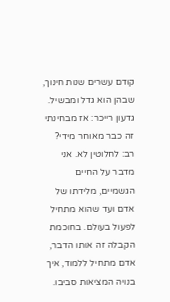קודם עשרים שנות חינוך, שבהן הוא גדל ומבשיל.
גדעון רייכר: אז מבחינתי זה כבר מאוחר מידי?
רב: לחלוטין לא. אני מדבר על החיים הגשמיים, מלידתו של אדם ועד שהוא מתחיל לפעול בעולם. בחוכמת הקבלה זה אותו הדבר, אדם מתחיל ללמוד, איך בנויה המציאות סביבו.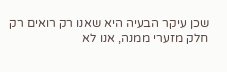שכן עיקר הבעיה היא שאנו רק רואים רק חלק מזערי ממנה, אנו לא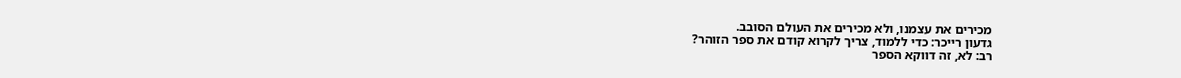מכירים את עצמנו, ולא מכירים את העולם הסובב.
גדעון רייכר: כדי ללמוד, צריך לקרוא קודם את ספר הזוהר?
רב: לא, זה דווקא הספר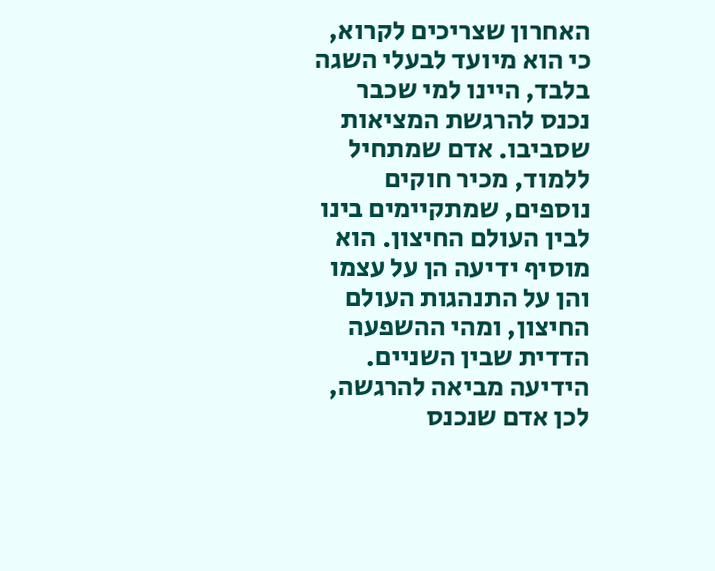האחרון שצריכים לקרוא, כי הוא מיועד לבעלי השגה בלבד, היינו למי שכבר נכנס להרגשת המציאות שסביבו. אדם שמתחיל ללמוד, מכיר חוקים נוספים, שמתקיימים בינו לבין העולם החיצון. הוא מוסיף ידיעה הן על עצמו והן על התנהגות העולם החיצון, ומהי ההשפעה הדדית שבין השניים.
הידיעה מביאה להרגשה, לכן אדם שנכנס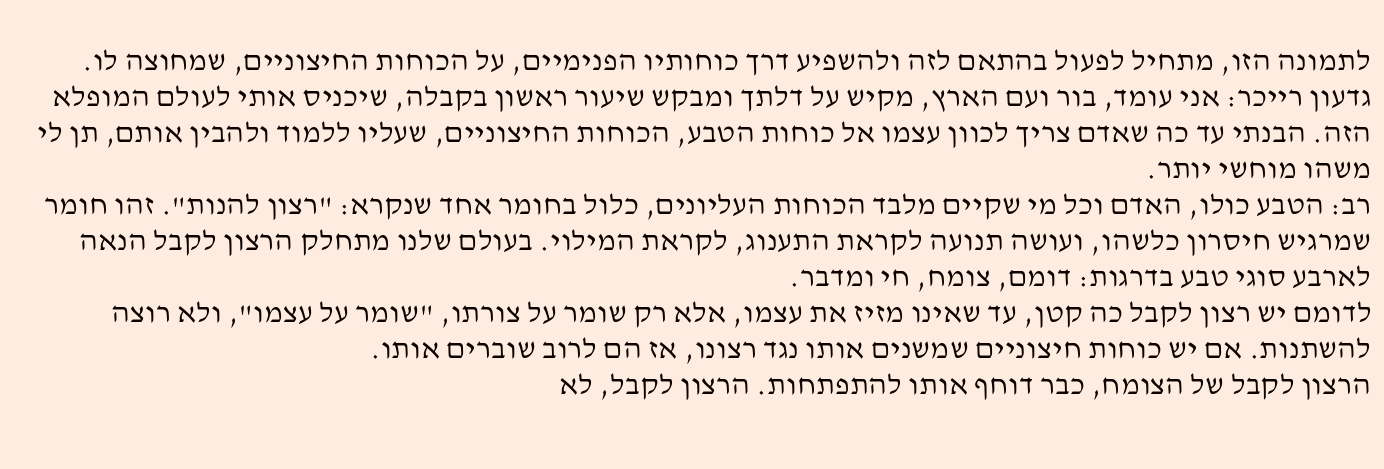לתמונה הזו, מתחיל לפעול בהתאם לזה ולהשפיע דרך כוחותיו הפנימיים, על הכוחות החיצוניים, שמחוצה לו.
גדעון רייכר: אני עומד, בור ועם הארץ, מקיש על דלתך ומבקש שיעור ראשון בקבלה, שיכניס אותי לעולם המופלא הזה. הבנתי עד כה שאדם צריך לכוון עצמו אל כוחות הטבע, הכוחות החיצוניים, שעליו ללמוד ולהבין אותם, תן לי משהו מוחשי יותר.
רב: הטבע כולו, האדם וכל מי שקיים מלבד הכוחות העליונים, כלול בחומר אחד שנקרא: "רצון להנות". זהו חומר שמרגיש חיסרון כלשהו, ועושה תנועה לקראת התענוג, לקראת המילוי. בעולם שלנו מתחלק הרצון לקבל הנאה לארבע סוגי טבע בדרגות: דומם, צומח, חי ומדבר.
לדומם יש רצון לקבל כה קטן, עד שאינו מזיז את עצמו, אלא רק שומר על צורתו, "שומר על עצמו", ולא רוצה להשתנות. אם יש כוחות חיצוניים שמשנים אותו נגד רצונו, אז הם לרוב שוברים אותו.
הרצון לקבל של הצומח, כבר דוחף אותו להתפתחות. הרצון לקבל, לא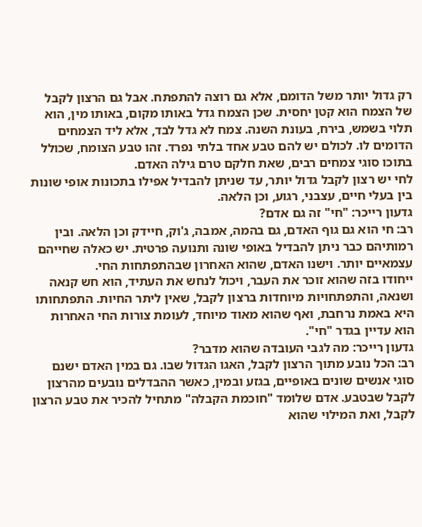רק גדול יותר משל הדומם, אלא גם רוצה להתפתח. אבל גם הרצון לקבל של הצמח הוא קטן יחסית. שכן הצמח גדל באותו מקום, באותו מין, הוא תלוי בשמש, בירח, בעונת השנה. צמח לא גדל לבד, אלא ליד הצמחים הדומים לו. לכולם יש להם טבע אחד בלתי נפרד. זהו טבע הצומח, שכולל בתוכו סוגי צמחים רבים, שאת חלקם טרם גילה האדם.
לחי יש רצון לקבל גדול יותר, עד שניתן להבדיל אפילו בתכונות אופי שונות בין בעלי חיים, עצבני, רגוע, וכן הלאה.
גדעון רייכר: "חי" זה גם אדם?
רב: חי הוא גם גוף האדם, גם בהמה, אמבה, ג'וק, חיידק וכן הלאה. ובין רמותיהם כבר ניתן להבדיל באופי שונה ותנועה פרטית. יש כאלה שחייהם עצמאיים יותר. וישנו האדם, שהוא האחרון שבהתפתחות החי.
ייחודו בזה שהוא זוכר את העבר, ויכול לנחש את העתיד, הוא חש קנאה ושנאה, והתפתחויות מיוחדות ברצון לקבל, שאין ליתר החיות. התפתחותו היא באמת נרחבת, ואף שהוא מאוד מיוחד, לעומת צורות החי האחרות הוא עדיין בגדר "חי".
גדעון רייכר: מה לגבי העובדה שהוא מדבר?
רב: הכל נובע מתוך הרצון לקבל, האגו הגדול שבו. גם במין האדם ישנם סוגי אנשים שונים באופיים, בגזע ובמין, כאשר ההבדלים נובעים מהרצון לקבל שבטבע. אדם שלומד "חוכמת הקבלה" מתחיל להכיר את טבע הרצון לקבל, ואת המילוי שהוא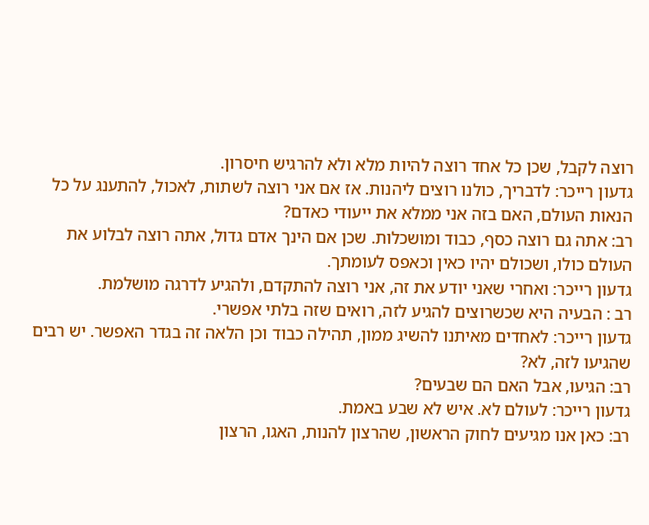רוצה לקבל, שכן כל אחד רוצה להיות מלא ולא להרגיש חיסרון.
גדעון רייכר: לדבריך, כולנו רוצים ליהנות. אז אם אני רוצה לשתות, לאכול, להתענג על כל הנאות העולם, האם בזה אני ממלא את ייעודי כאדם?
רב: אתה גם רוצה כסף, כבוד ומושכלות. שכן אם הינך אדם גדול, אתה רוצה לבלוע את העולם כולו, ושכולם יהיו כאין וכאפס לעומתך.
גדעון רייכר: ואחרי שאני יודע את זה, אני רוצה להתקדם, ולהגיע לדרגה מושלמת.
רב : הבעיה היא שכשרוצים להגיע לזה, רואים שזה בלתי אפשרי.
גדעון רייכר: לאחדים מאיתנו להשיג ממון, תהילה כבוד וכן הלאה זה בגדר האפשר. יש רבים שהגיעו לזה, לא?
רב: הגיעו, אבל האם הם שבעים?
גדעון רייכר: לעולם לא. איש לא שבע באמת.
רב: כאן אנו מגיעים לחוק הראשון, שהרצון להנות, האגו, הרצון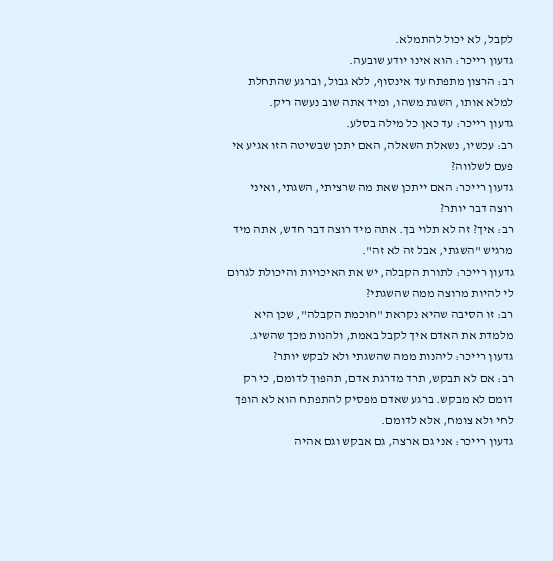לקבל, לא יכול להתמלא.
גדעון רייכר: הוא אינו יודע שובעה.
רב: הרצון מתפתח עד אינסוף, ללא גבול, וברגע שהתחלת למלא אותו, השגת משהו, ומיד אתה שוב נעשה ריק.
גדעון רייכר: עד כאן כל מילה בסלע.
רב: עכשיו, נשאלת השאלה, האם יתכן שבשיטה הזו אגיע אי פעם לשלווה?
גדעון רייכר: האם ייתכן שאת מה שרציתי, השגתי, ואיני רוצה דבר יותר?
רב: איך? זה לא תלוי בך. אתה מיד רוצה דבר חדש, אתה מיד מרגיש "השגתי, אבל זה לא זה".
גדעון רייכר: לתורת הקבלה, יש את האיכויות והיכולת לגרום לי להיות מרוצה ממה שהשגתי?
רב: זו הסיבה שהיא נקראת "חוכמת הקבלה", שכן היא מלמדת את האדם איך לקבל באמת, ולהנות מכך שהשיג.
גדעון רייכר: ליהנות ממה שהשגתי ולא לבקש יותר?
רב: אם לא תבקש, תרד מדרגת אדם, תהפוך לדומם, כי רק דומם לא מבקש. ברגע שאדם מפסיק להתפתח הוא לא הופך לחי ולא צומח, אלא לדומם.
גדעון רייכר: אני גם ארצה, גם אבקש וגם אהיה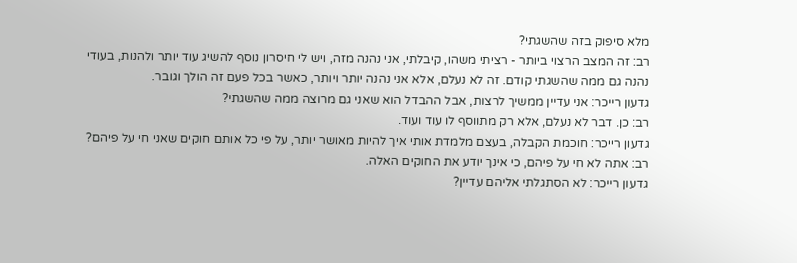מלא סיפוק בזה שהשגתי?
רב: זה המצב הרצוי ביותר - רציתי משהו, קיבלתי, אני נהנה מזה, ויש לי חיסרון נוסף להשיג עוד יותר ולהנות, בעודי נהנה גם ממה שהשגתי קודם. זה לא נעלם, אלא אני נהנה יותר ויותר, כאשר בכל פעם זה הולך וגובר.
גדעון רייכר: אני עדיין ממשיך לרצות, אבל ההבדל הוא שאני גם מרוצה ממה שהשגתי?
רב: כן. דבר לא נעלם, אלא רק מתווסף לו עוד ועוד.
גדעון רייכר: חוכמת הקבלה, בעצם מלמדת אותי איך להיות מאושר יותר, על פי כל אותם חוקים שאני חי על פיהם?
רב: אתה לא חי על פיהם, כי אינך יודע את החוקים האלה.
גדעון רייכר: לא הסתגלתי אליהם עדיין?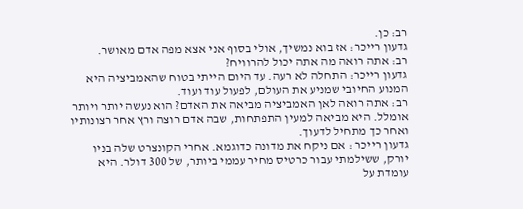רב: כן.
גדעון רייכר: אז בוא נמשיך, אולי בסוף אני אצא מפה אדם מאושר.
רב: אתה רואה מה אתה יכול להרוויח?
גדעון רייכר: התחלה לא רעה. עד היום הייתי בטוח שהאמביציה היא המנוע החיובי שמניע את העולם, לפעול עוד ועוד.
רב: אתה רואה לאן האמביציה מביאה את האדם? הוא נעשה יותר ויותר אומלל. היא מביאה למעין התפתחות, שבה אדם רוצה ורץ אחר רצונותיו ואחר כך מתחיל לדעוך.
גדעון רייכר : אם ניקח את מדונה כדוגמא. אחרי הקונצרט שלה בניו יורק, ששילמתי עבור כרטיס מחיר עממי ביותר, של 300 דולר. היא עומדת על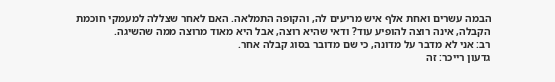הבמה עשרים ואחת אלף איש מריעים לה, והקופה התמלאה. האם לאחר שצללה למעמקי חוכמת הקבלה, אינה רוצה להופיע עוד? ודאי שהיא רוצה, אבל היא מאוד מרוצה ממה שהשיגה.
רב: אני לא מדבר על מדונה, כי שם מדובר בסוג קבלה אחר.
גדעון רייכר: זה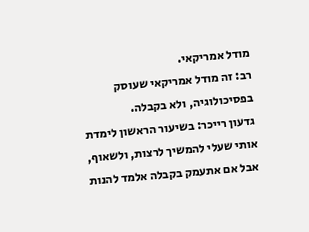מודל אמריקאי.
רב: זה מודל אמריקאי שעוסק בפסיכולוגיה, ולא בקבלה.
גדעון רייכר: בשיעור הראשון לימדת אותי שעלי להמשיך לרצות, ולשאוף, אבל אם אתעמק בקבלה אלמד להנות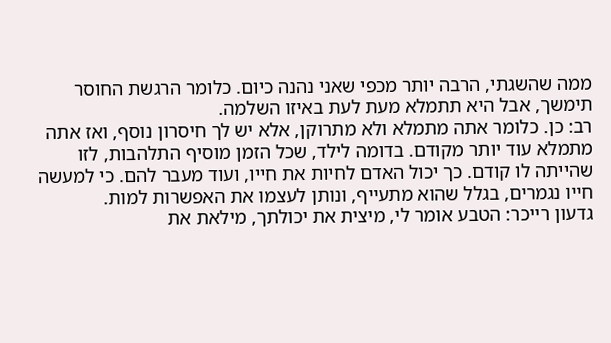ממה שהשגתי, הרבה יותר מכפי שאני נהנה כיום. כלומר הרגשת החוסר תימשך, אבל היא תתמלא מעת לעת באיזו השלמה.
רב: כן. כלומר אתה מתמלא ולא מתרוקן, אלא יש לך חיסרון נוסף, ואז אתה מתמלא עוד יותר מקודם. בדומה לילד, שכל הזמן מוסיף התלהבות, לזו שהייתה לו קודם. כך יכול האדם לחיות את חייו, ועוד מעבר להם. כי למעשה חייו נגמרים, בגלל שהוא מתעייף, ונותן לעצמו את האפשרות למות.
גדעון רייכר: הטבע אומר לי, מיצית את יכולתך, מילאת את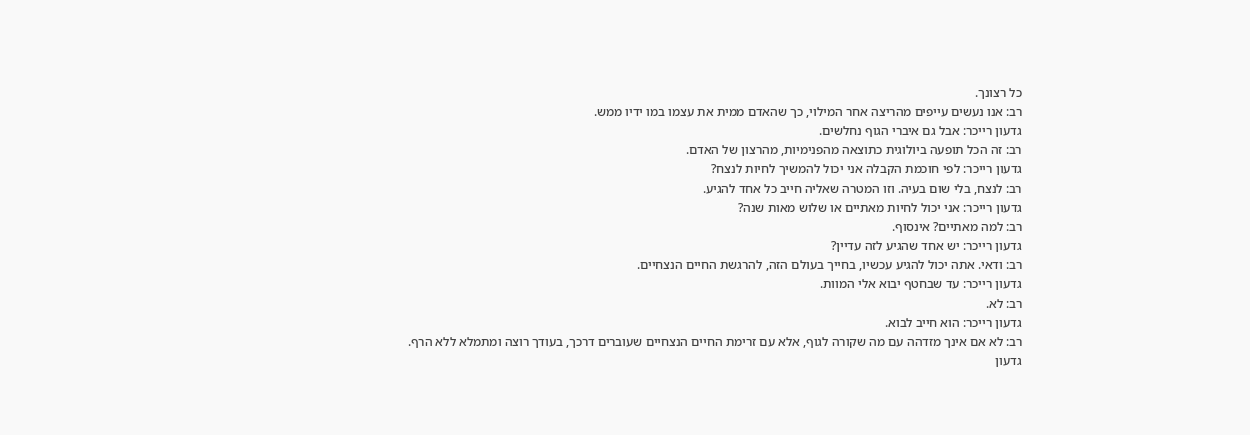כל רצונך.
רב: אנו נעשים עייפים מהריצה אחר המילוי, כך שהאדם ממית את עצמו במו ידיו ממש.
גדעון רייכר: אבל גם איברי הגוף נחלשים.
רב: זה הכל תופעה ביולוגית כתוצאה מהפנימיות, מהרצון של האדם.
גדעון רייכר: לפי חוכמת הקבלה אני יכול להמשיך לחיות לנצח?
רב: לנצח, בלי שום בעיה. וזו המטרה שאליה חייב כל אחד להגיע.
גדעון רייכר: אני יכול לחיות מאתיים או שלוש מאות שנה?
רב: למה מאתיים? אינסוף.
גדעון רייכר: יש אחד שהגיע לזה עדיין?
רב: ודאי. אתה יכול להגיע עכשיו, בחייך בעולם הזה, להרגשת החיים הנצחיים.
גדעון רייכר: עד שבחטף יבוא אלי המוות.
רב: לא.
גדעון רייכר: הוא חייב לבוא.
רב: לא אם אינך מזדהה עם מה שקורה לגוף, אלא עם זרימת החיים הנצחיים שעוברים דרכך, בעודך רוצה ומתמלא ללא הרף.
גדעון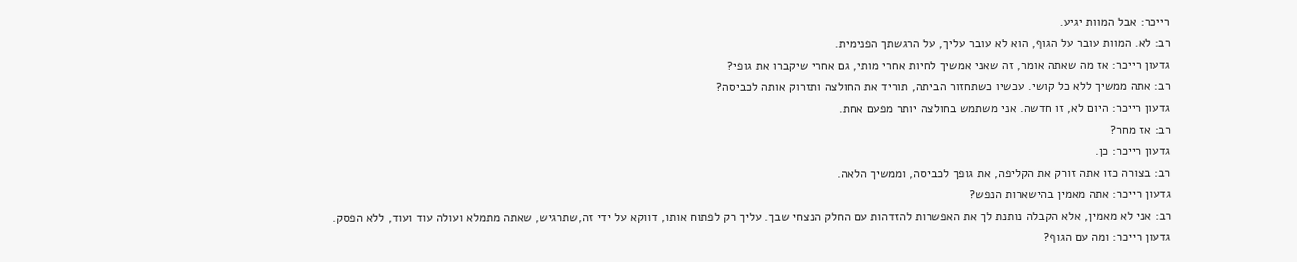רייכר: אבל המוות יגיע.
רב: לא. המוות עובר על הגוף, הוא לא עובר עליך, על הרגשתך הפנימית.
גדעון רייכר: אז מה שאתה אומר, זה שאני אמשיך לחיות אחרי מותי, גם אחרי שיקברו את גופי?
רב: אתה ממשיך ללא כל קושי. עכשיו כשתחזור הביתה, תוריד את החולצה ותזרוק אותה לכביסה?
גדעון רייכר: היום לא, זו חדשה. אני משתמש בחולצה יותר מפעם אחת.
רב: אז מחר?
גדעון רייכר: כן.
רב: בצורה כזו אתה זורק את הקליפה, את גופך לכביסה, וממשיך הלאה.
גדעון רייכר: אתה מאמין בהישארות הנפש?
רב: אני לא מאמין, אלא הקבלה נותנת לך את האפשרות להזדהות עם החלק הנצחי שבך. עליך רק לפתוח אותו, דווקא על ידי זה,שתרגיש, שאתה מתמלא ועולה עוד ועוד, ללא הפסק.
גדעון רייכר: ומה עם הגוף?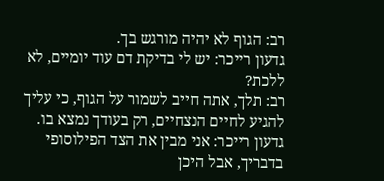רב: הגוף לא יהיה מורגש בך.
גדעון רייכר: יש לי בדיקת דם עוד יומיים, לא ללכת?
רב: תלך, אתה חייב לשמור על הגוף, כי עליך להגיע לחיים הנצחיים, רק בעודך נמצא בו.
גדעון רייכר: אני מבין את הצד הפילוסופי בדבריך, אבל היכן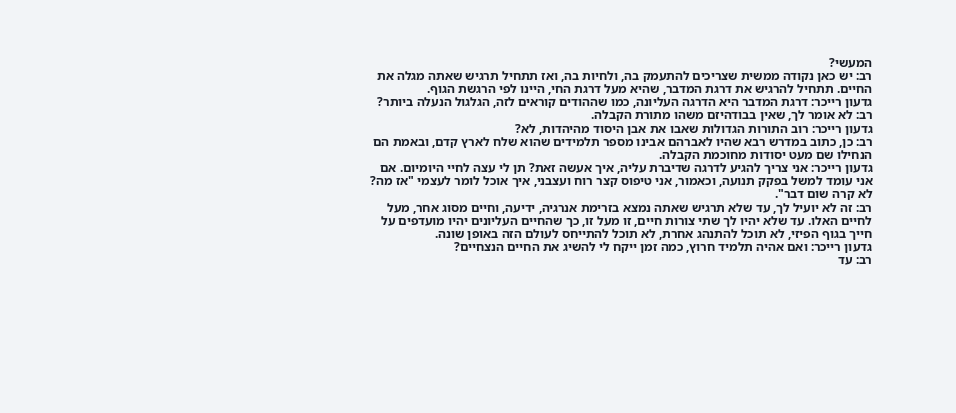המעשי?
רב: יש כאן נקודה ממשית שצריכים להתעמק בה, ולחיות בה, ואז תתחיל תרגיש שאתה מגלה את החיים. תתחיל להרגיש את דרגת המדבר, שהיא מעל דרגת החי, היינו לפי הרגשת הגוף.
גדעון רייכר: דרגת המדבר היא הדרגה העליונה, כמו שההודים קוראים לזה, הגלגול הנעלה ביותר?
רב: לא אומר לך, שאין בבודהיזם משהו מתורת הקבלה.
גדעון רייכר: רוב התורות הגדולות שאבו את אבן היסוד מהיהדות, לא?
רב: כן, כתוב במדרש רבא שהיו לאברהם אבינו מספר תלמידים שהוא שלח לארץ קדם, ובאמת הם הנחילו שם מעט יסודות מחוכמת הקבלה.
גדעון רייכר: אני צריך להגיע לדרגה שדיברת עליה, איך אעשה זאת? תן לי עצה לחיי היומיום. אם אני עומד למשל בפקק תנועה, וכאמור, אני טיפוס קצר רוח ועצבני, איך אוכל לומר לעצמי "אז מה? לא קרה שום דבר".
רב: זה לא יועיל לך, עד שלא תרגיש שאתה נמצא בזרימת אנרגיה, ידיעה, וחיים מסוג אחר, מעל לחיים האלו. עד שלא יהיו לך שתי צורות חיים, זו מעל זו, כך שהחיים העליונים יהיו מועדפים על חייך בגוף הפיזי, לא תוכל להתנהג אחרת, לא תוכל להתייחס לעולם הזה באופן שונה.
גדעון רייכר: ואם אהיה תלמיד חרוץ, כמה זמן ייקח לי להשיג את החיים הנצחיים?
רב: עד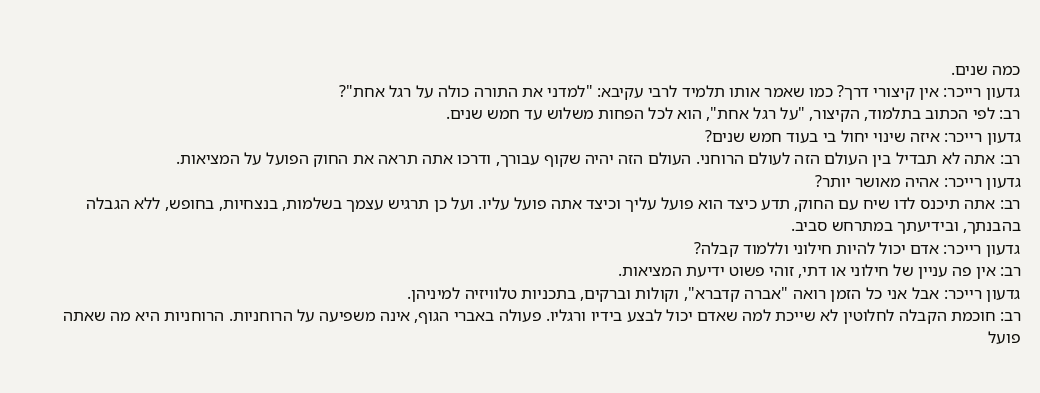כמה שנים.
גדעון רייכר: אין קיצורי דרך? כמו שאמר אותו תלמיד לרבי עקיבא: "למדני את התורה כולה על רגל אחת"?
רב: לפי הכתוב בתלמוד, הקיצור, "על רגל אחת", הוא לכל הפחות משלוש עד חמש שנים.
גדעון רייכר: איזה שינוי יחול בי בעוד חמש שנים?
רב: אתה לא תבדיל בין העולם הזה לעולם הרוחני. העולם הזה יהיה שקוף עבורך, ודרכו אתה תראה את החוק הפועל על המציאות.
גדעון רייכר: אהיה מאושר יותר?
רב: אתה תיכנס לדו שיח עם החוק, תדע כיצד הוא פועל עליך וכיצד אתה פועל עליו. ועל כן תרגיש עצמך בשלמות, בנצחיות, בחופש, ללא הגבלה בהבנתך, ובידיעתך במתרחש סביב.
גדעון רייכר: אדם יכול להיות חילוני וללמוד קבלה?
רב: אין פה עניין של חילוני או דתי, זוהי פשוט ידיעת המציאות.
גדעון רייכר: אבל אני כל הזמן רואה "אברה קדברא", וקולות וברקים, בתכניות טלוויזיה למיניהן.
רב: חוכמת הקבלה לחלוטין לא שייכת למה שאדם יכול לבצע בידיו ורגליו. פעולה באברי הגוף, אינה משפיעה על הרוחניות. הרוחניות היא מה שאתה פועל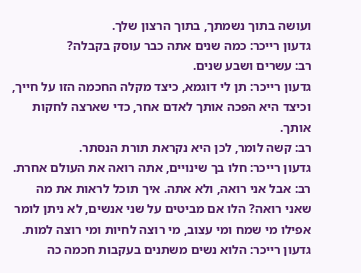ועושה בתוך נשמתך, בתוך הרצון שלך.
גדעון רייכר: כמה שנים אתה כבר עוסק בקבלה?
רב: עשרים ושבע שנים.
גדעון רייכר: תן לי דוגמא, כיצד מקלה החכמה הזו על חייך, וכיצד היא הפכה אותך לאדם אחר, כדי שארצה לחקות אותך.
רב: קשה לומר, לכן היא נקראת תורת הנסתר.
גדעון רייכר: חלו בך שינויים, אתה רואה את העולם אחרת.
רב: אבל אני רואה, ולא אתה. איך תוכל לראות את מה שאני רואה? הלו אם מביטים על שני אנשים, לא ניתן לומר אפילו מי שמח ומי עצוב, מי רוצה לחיות ומי רוצה למות.
גדעון רייכר: הלוא נשים משתנים בעקבות חכמה כה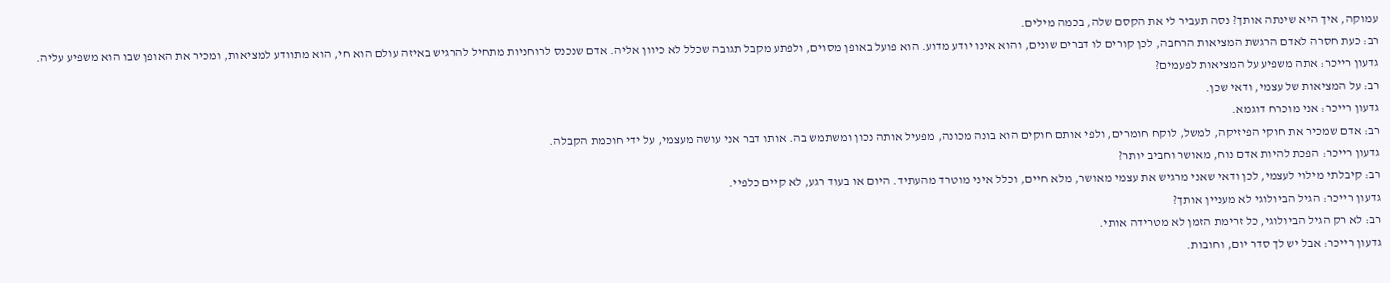עמוקה, איך היא שינתה אותך? נסה תעביר לי את הקסם שלה, בכמה מילים.
רב: כעת חסרה לאדם הרגשת המציאות הרחבה, לכן קורים לו דברים שונים, והוא אינו יודע מדוע. הוא פועל באופן מסוים, ולפתע מקבל תגובה שכלל לא כיוון אליה. אדם שנכנס לרוחניות מתחיל להרגיש באיזה עולם הוא חי, הוא מתוודע למציאות, ומכיר את האופן שבו הוא משפיע עליה.
גדעון רייכר: אתה משפיע על המציאות לפעמים?
רב: על המציאות של עצמי, ודאי שכן.
גדעון רייכר: אני מוכרח דוגמא.
רב: אדם שמכיר את חוקי הפיזיקה, למשל, לוקח חומרים, ולפי אותם חוקים הוא בונה מכונה, מפעיל אותה נכון ומשתמש בה. אותו דבר אני עושה מעצמי, על ידי חוכמת הקבלה.
גדעון רייכר: הפכת להיות אדם נוח, מאושר וחביב יותר?
רב: קיבלתי מילוי לעצמי, לכן ודאי שאני מרגיש את עצמי מאושר, מלא חיים, וכלל איני מוטרד מהעתיד. היום או בעוד רגע, לא קיים כלפיי.
גדעון רייכר: הגיל הביולוגי לא מעניין אותך?
רב: לא רק הגיל הביולוגי, כל זרימת הזמן לא מטרידה אותי.
גדעון רייכר: אבל יש לך סדר יום, וחובות.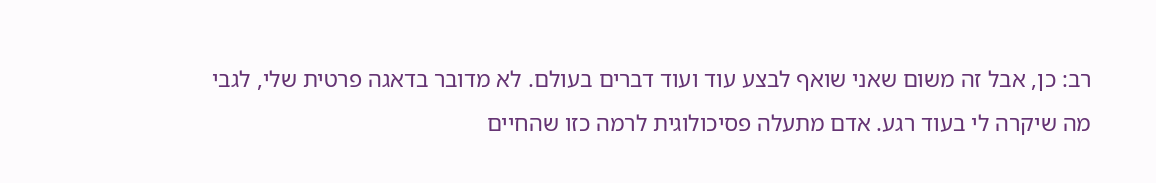רב: כן, אבל זה משום שאני שואף לבצע עוד ועוד דברים בעולם. לא מדובר בדאגה פרטית שלי, לגבי מה שיקרה לי בעוד רגע. אדם מתעלה פסיכולוגית לרמה כזו שהחיים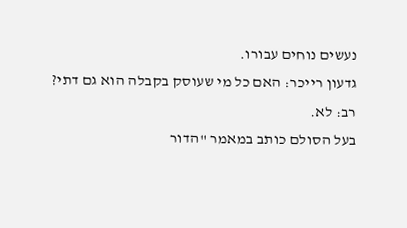נעשים נוחים עבורו.
גדעון רייכר: האם כל מי שעוסק בקבלה הוא גם דתי?
רב: לא.
בעל הסולם כותב במאמר "הדור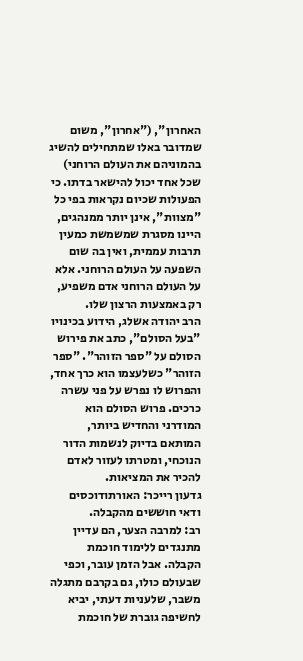האחרון", ("אחרון", משום שמדובר באלו שמתחילים להשיג בהמוניהם את העולם הרוחני) שכל אחד יכול להישאר בדתו. כי הפעולות שכיום נקראות בפי כל "מצוות", אינן יותר ממנהגים, היינו מסגרת שמשמשת כמעין תרבות עממית, ואין בה שום השפעה על העולם הרוחני. אלא על העולם הרוחני אדם משפיע, רק באמצעות הרצון שלו.
הרב יהודה אשלג, הידוע בכינויו "בעל הסולם", כתב את פירוש הסולם על "ספר הזוהר". "ספר הזוהר" כשלעצמו הוא כרך אחד, והפרוש לו נפרש על פני עשרה כרכים. פרוש הסולם הוא המודרני והחדיש ביותר, המותאם בדיוק לנשמות הדור הנוכחי, ומטרתו לעזור לאדם להכיר את המציאות.
גדעון רייכר: האורתודוכסים ודאי חוששים מהקבלה.
רב: למרבה הצער, הם עדיין מתנגדים ללימוד חוכמת הקבלה. אבל הזמן עובר, וכפי שבעולם כולו, גם בקרבם מתגלה משבר, שלעניות דעתי, יביא לחשיפה גוברת של חוכמת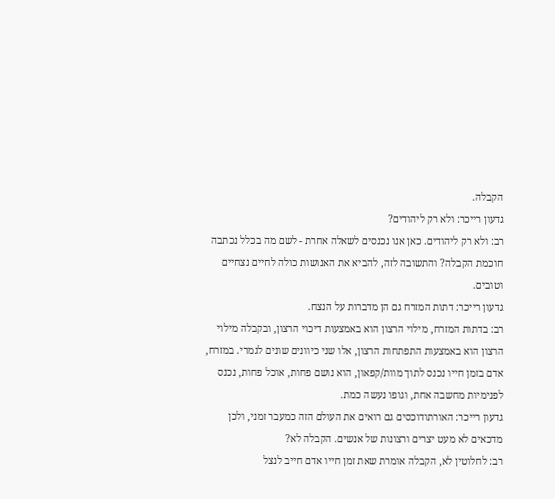הקבלה.
גדעון רייכר: ולא רק ליהודים?
רב: ולא רק ליהודים. כאן אנו נכנסים לשאלה אחרת - לשם מה בכלל נכתבה חוכמת הקבלה? והתשובה לזה, להביא את האנושות כולה לחיים נצחיים וטובים.
גדעון רייכר: דתות המזרח גם הן מדברות על הנצח.
רב: בדתות המזרח, מילוי הרצון הוא באמצעות דיכוי הרצון, ובקבלה מילוי הרצון הוא באמצעות התפתחות הרצון, אלו שני כיוונים שונים לגמרי. במזרח, אדם בזמן חייו נכנס לתוך מוות/קפאון, הוא נושם פחות, אוכל פחות, נכנס לפנימיות מחשבה אחת, וגופו נעשה כמת.
גדעון רייכר: האורתודוכסים גם רואים את העולם הזה כמעבר זמני, ולכן מדכאים לא מעט יצרים ורצונות של אנשים. הקבלה לא?
רב: לחלוטין לא, הקבלה אומרת שאת זמן חייו אדם חייב לנצל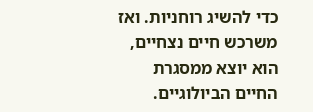כדי להשיג רוחניות. ואז משרכש חיים נצחיים, הוא יוצא ממסגרת החיים הביולוגיים.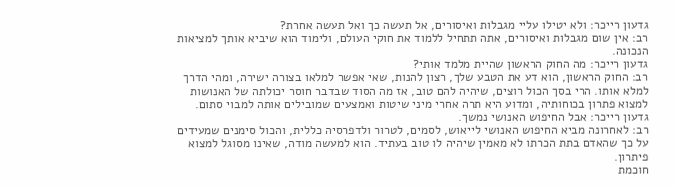גדעון רייכר: ולא יטילו עליי מגבלות ואיסורים, אל תעשה כך ואל תעשה אחרת?
רב: אין שום מגבלות ואיסורים, אתה תתחיל ללמוד את חוקי העולם, ולימוד הוא שיביא אותך למציאות הנכונה.
גדעון רייכר: מה החוק הראשון שהיית מלמד אותי?
רב: החוק הראשון, הוא דע את הטבע שלך, רצון להנות, שאי אפשר למלאו בצורה ישירה, ומהי הדרך למלא אותו. הרי בסך הכול רוצים, שיהיה להם טוב, אז מה הסוד שבדבר חוסר יכולתה של האנושות למצוא פתרון בכוחותיה, ומדוע היא תרה אחרי מיני שיטות ואמצעים שמובילים אותה למבוי סתום.
גדעון רייכר: אבל החיפוש האנושי נמשך.
רב: לאחרונה מביא החיפוש האנושי לייאוש, לסמים, לטרור ולדפרסיה כללית, והכול סימנים שמעידים על כך שהאדם בתת הכרתו לא מאמין שיהיה לו טוב בעתיד. הוא למעשה מודה, שאינו מסוגל למצוא פיתרון.
חוכמת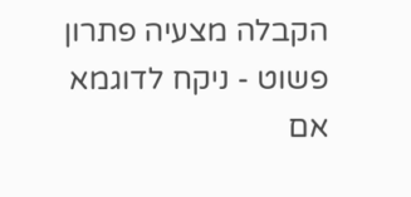הקבלה מצעיה פתרון פשוט - ניקח לדוגמא אם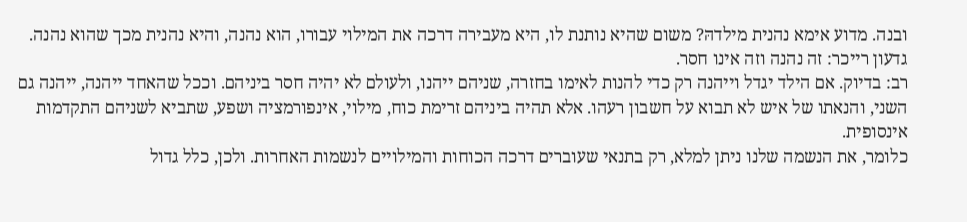ובנה. מדוע אימא נהנית מילדהּ? משום שהיא נותנת לו, היא מעבירה דרכה את המילוי עבורו, הוא נהנה, והיא נהנית מכך שהוא נהנה.
גדעון רייכר: זה נהנה וזה אינו חסר.
רב: בדיוק. אם הילד יגדל וייהנה רק כדי להנות לאימו בחזרה, שניהם ייהנו, ולעולם לא יהיה חסר ביניהם. וככל שהאחד ייהנה, ייהנה גם השני, והנאתו של איש לא תבוא על חשבון רעהו. אלא תהיה ביניהם זרימת כוח, מילוי, אינפורמציה ושפע, שתביא לשניהם התקדמות אינסופית.
כלומר, את הנשמה שלנו ניתן למלא, רק בתנאי שעוברים דרכה הכוחות והמילויים לנשמות האחרות. ולכן, כלל גדול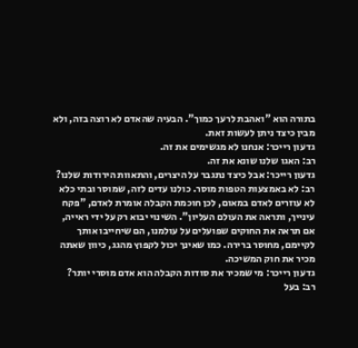בתורה הוא "ואהבת לרעך כמוך". הבעיה שהאדם לא רוצה בזה, ולא מבין כיצד ניתן לעשות זאת.
גדעון רייכר: אנחנו לא מגשימים את זה.
רב: האגו שלנו שונא את זה.
גדעון רייכר: אבל כיצד נתגבר על היצרים, והתאוות הירודות שלנו?
רב: לא באמצעות הטפות מוסר. כולנו עדים לזה, שמוסר ובתי כלא לא עוזרים לאדם במאום, לכן חוכמת הקבלה אומרת לאדם, "פקח עינייך, ותראה את העולם העליון". השינוי יבוא רק על ידי ראייה, אם תראה את החוקים שפועלים על עולמנו, הם שיחייבו אותך לקיימם, מחוסר ברירה. כמו שאינך יכול לקפוץ מהגג, כיוון שאתה מכיר את חוק המשיכה.
גדעון רייכר: מי שמכיר את סודות הקבלה הוא אדם מוסרי יותר?
רב: בעל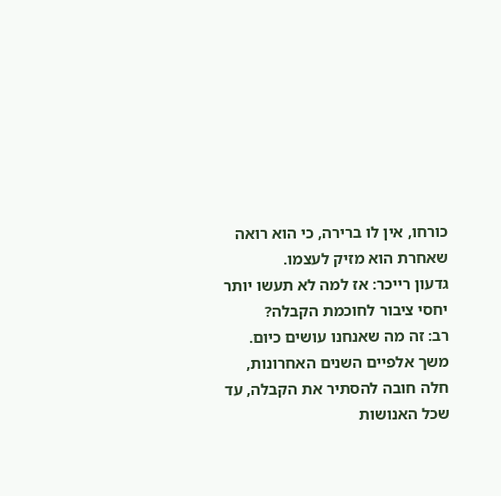כורחו, אין לו ברירה, כי הוא רואה שאחרת הוא מזיק לעצמו.
גדעון רייכר: אז למה לא תעשו יותר יחסי ציבור לחוכמת הקבלה?
רב: זה מה שאנחנו עושים כיום. משך אלפיים השנים האחרונות, חלה חובה להסתיר את הקבלה, עד שכל האנושות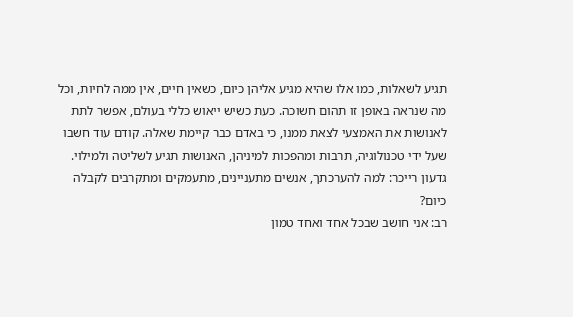תגיע לשאלות, כמו אלו שהיא מגיע אליהן כיום, כשאין חיים, אין ממה לחיות, וכל מה שנראה באופן זו תהום חשוכה. כעת כשיש ייאוש כללי בעולם, אפשר לתת לאנושות את האמצעי לצאת ממנו, כי באדם כבר קיימת שאלה. קודם עוד חשבו שעל ידי טכנולוגיה, תרבות ומהפכות למיניהן, האנושות תגיע לשליטה ולמילוי.
גדעון רייכר: למה להערכתך, אנשים מתעניינים, מתעמקים ומתקרבים לקבלה כיום?
רב: אני חושב שבכל אחד ואחד טמון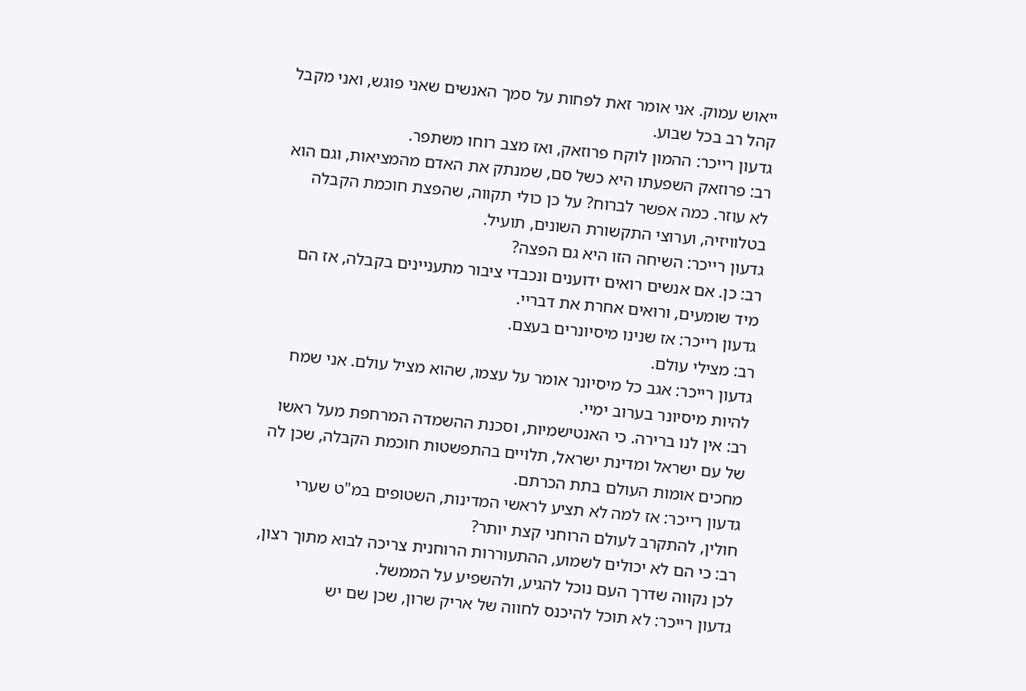ייאוש עמוק. אני אומר זאת לפחות על סמך האנשים שאני פוגש, ואני מקבל קהל רב בכל שבוע.
גדעון רייכר: ההמון לוקח פרוזאק, ואז מצב רוחו משתפר.
רב: פרוזאק השפעתו היא כשל סם, שמנתק את האדם מהמציאות, וגם הוא לא עוזר. כמה אפשר לברוח? על כן כולי תקווה, שהפצת חוכמת הקבלה בטלוויזיה, וערוצי התקשורת השונים, תועיל.
גדעון רייכר: השיחה הזו היא גם הפצה?
רב: כן. אם אנשים רואים ידוענים ונכבדי ציבור מתעניינים בקבלה, אז הם מיד שומעים, ורואים אחרת את דבריי.
גדעון רייכר: אז שנינו מיסיונרים בעצם.
רב: מצילי עולם.
גדעון רייכר: אגב כל מיסיונר אומר על עצמו, שהוא מציל עולם. אני שמח להיות מיסיונר בערוב ימיי.
רב: אין לנו ברירה. כי האנטישמיות, וסכנת ההשמדה המרחפת מעל ראשו של עם ישראל ומדינת ישראל, תלויים בהתפשטות חוכמת הקבלה, שכן לה מחכים אומות העולם בתת הכרתם.
גדעון רייכר: אז למה לא תציע לראשי המדינות, השטופים במ"ט שערי חולין, להתקרב לעולם הרוחני קצת יותר?
רב: כי הם לא יכולים לשמוע, ההתעוררות הרוחנית צריכה לבוא מתוך רצון, לכן נקווה שדרך העם נוכל להגיע, ולהשפיע על הממשל.
גדעון רייכר: לא תוכל להיכנס לחווה של אריק שרון, שכן שם יש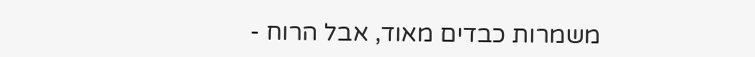משמרות כבדים מאוד, אבל הרוח -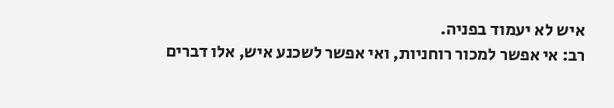איש לא יעמוד בפניה.
רב: אי אפשר למכור רוחניות, ואי אפשר לשכנע איש, אלו דברים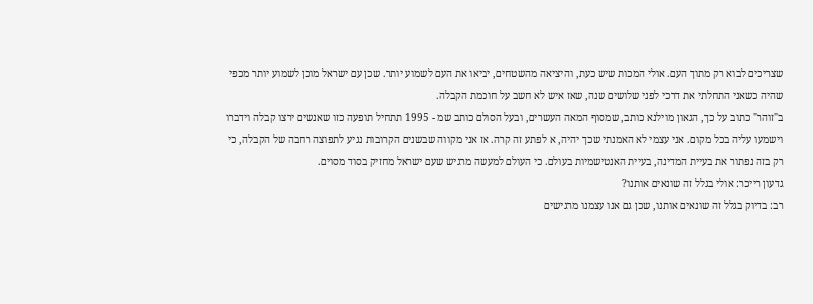שצריכים לבוא רק מתוך העם. אולי המכות שיש כעת, והיציאה מהשטחים, יביאו את העם לשמוע יותר. שכן עם ישראל מוכן לשמוע יותר מכפי שהיה כשאני התחלתי את דרכי לפני שלושים שנה, שאז איש לא חשב על חוכמת הקבלה.
ב"זוהר" כתוב על כך, הגאון מוילנא כותב, שמסוף המאה העשרים, ובעל הסולם כותב שמ - 1995 תתחיל תופעה כזו שאנשים ירצו קבלה וידברו וישמעו עליה בכל מקום. אני עצמי לא האמנתי שכך יהיה, א לפתע זה קרה. אז אני מקווה שבשנים הקרובות נגיע לתפוצה רחבה של הקבלה, כי רק בזה נפתור את בעיית המדינה, בעיית האנטישמיות בעולם. כי העולם למעשה מרגיש שעם ישראל מחזיק בסוד מסוים.
גדעון רייכר: אולי בגלל זה שונאים אותנו?
רב: בדיוק בגלל זה שונאים אותנו, שכן גם אנו עצמנו מרגישים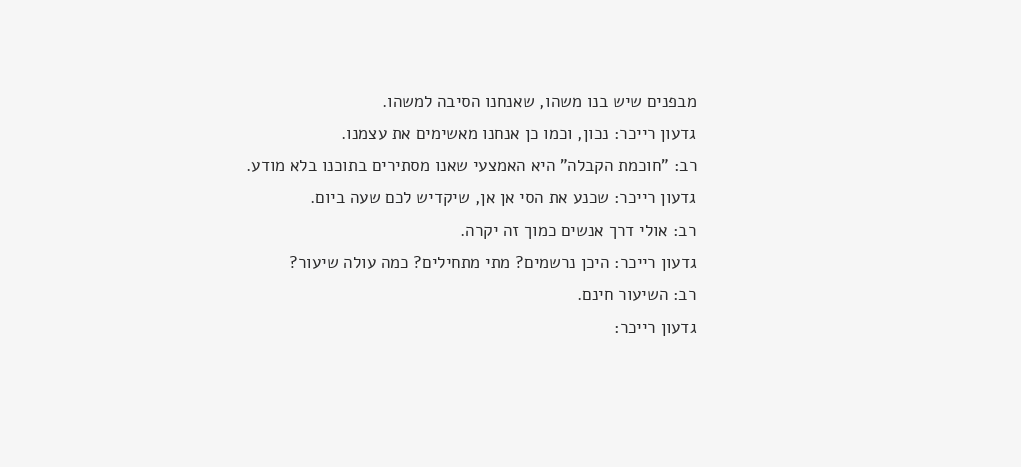מבפנים שיש בנו משהו, שאנחנו הסיבה למשהו.
גדעון רייכר: נכון, וכמו כן אנחנו מאשימים את עצמנו.
רב: "חוכמת הקבלה" היא האמצעי שאנו מסתירים בתוכנו בלא מודע.
גדעון רייכר: שכנע את הסי אן אן, שיקדיש לכם שעה ביום.
רב: אולי דרך אנשים כמוך זה יקרה.
גדעון רייכר: היכן נרשמים? מתי מתחילים? כמה עולה שיעור?
רב: השיעור חינם.
גדעון רייכר: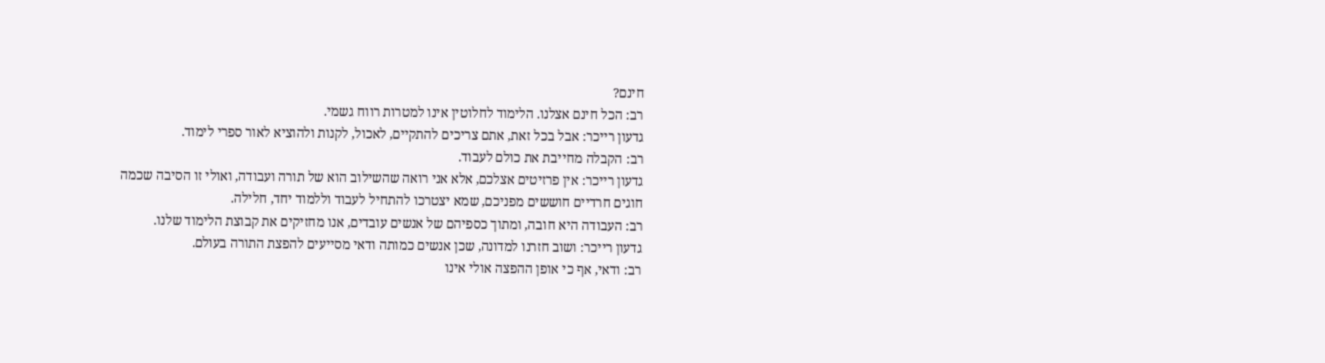חינם?
רב: הכל חינם אצלנו. הלימוד לחלוטין אינו למטרות רווח גשמי.
גדעון רייכר: אבל בכל זאת, אתם צריכים להתקיים, לאכול, לקנות ולהוציא לאור ספרי לימוד.
רב: הקבלה מחייבת את כולם לעבוד.
גדעון רייכר: אין פרזיטים אצלכם, אלא אני רואה שהשילוב הוא של תורה ועבודה, ואולי זו הסיבה שכמה חוגים חרדיים חוששים מפניכם, שמא יצטרכו להתחיל לעבוד וללמוד יחד, חלילה.
רב: העבודה היא חובה, ומתוך כספיהם של אנשים עובדים, אנו מחזיקים את קבוצת הלימוד שלנו.
גדעון רייכר: ושוב חזרנו למדונה, שכן אנשים כמותה ודאי מסייעים להפצת התורה בעולם.
רב: ודאי, אף כי אופן ההפצה אולי אינו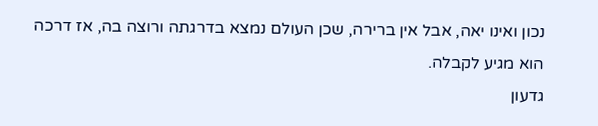נכון ואינו יאה, אבל אין ברירה, שכן העולם נמצא בדרגתה ורוצה בה, אז דרכה הוא מגיע לקבלה.
גדעון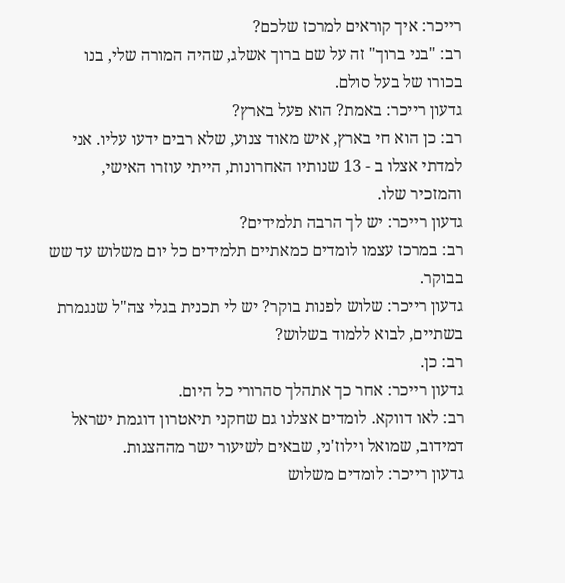רייכר: איך קוראים למרכז שלכם?
רב: "בני ברוך" זה על שם ברוך אשלג, שהיה המורה שלי, בנו בכורו של בעל סולם.
גדעון רייכר: באמת? הוא פעל בארץ?
רב: כן הוא חי בארץ, איש מאוד צנוע, שלא רבים ידעו עליו. אני למדתי אצלו ב - 13 שנותיו האחרונות, הייתי עוזרו האישי, והמזכיר שלו.
גדעון רייכר: יש לך הרבה תלמידים?
רב: במרכז עצמו לומדים כמאתיים תלמידים כל יום משלוש עד שש בבוקר.
גדעון רייכר: שלוש לפנות בוקר? יש לי תכנית בגלי צה"ל שנגמרת בשתיים, לבוא ללמוד בשלוש?
רב: כן.
גדעון רייכר: אחר כך אתהלך סהרורי כל היום.
רב: לאו דווקא. לומדים אצלנו גם שחקני תיאטרון דוגמת ישראל דמידוב, שמואל וילוז'ני, שבאים לשיעור ישר מההצגות.
גדעון רייכר: לומדים משלוש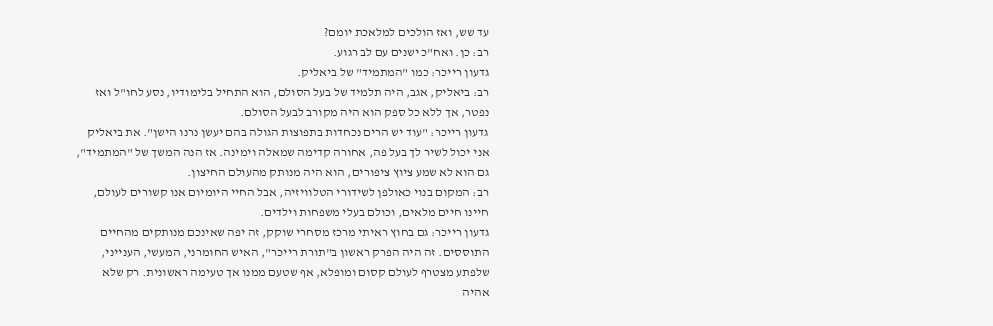עד שש, ואז הולכים למלאכת יומם?
רב: כן. ואח"כ ישנים עם לב רגוע.
גדעון רייכר: כמו "המתמיד" של ביאליק.
רב: ביאליק, אגב, היה תלמיד של בעל הסולם, הוא התחיל בלימודיו, נסע לחו"ל ואז נפטר, אך ללא כל ספק הוא היה מקורב לבעל הסולם.
גדעון רייכר: "עוד יש הרים נכחדות בתפוצות הגולה בהם יעשן נרנו הישן". את ביאליק אני יכול לשיר לך בעל פה, אחורה קדימה שמאלה וימינה. אז הנה המשך של "המתמיד", גם הוא לא שמע ציוץ ציפורים, הוא היה מנותק מהעולם החיצון.
רב: המקום בנוי כאולפן לשידורי הטלוויזיה, אבל החיי היומיום אנו קשורים לעולם, חיינו חיים מלאים, וכולם בעלי משפחות וילדים.
גדעון רייכר: גם בחוץ ראיתי מרכז מסחרי שוקק, זה יפה שאינכם מנותקים מהחיים התוססים. זה היה הפרק ראשון ב"תורת רייכר", האיש החומרני, המעשי, הענייני, שלפתע מצטרף לעולם קסום ומופלא, אף שטעם ממנו אך טעימה ראשונית. רק שלא אהיה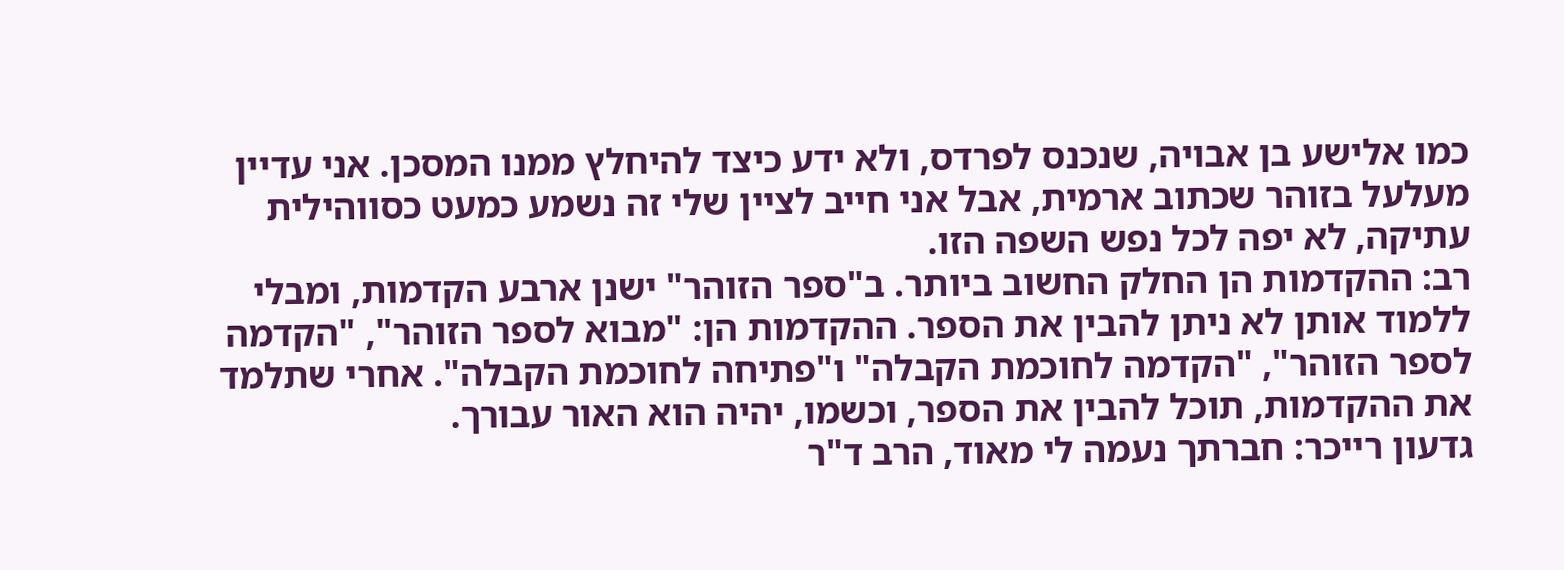כמו אלישע בן אבויה, שנכנס לפרדס, ולא ידע כיצד להיחלץ ממנו המסכן. אני עדיין מעלעל בזוהר שכתוב ארמית, אבל אני חייב לציין שלי זה נשמע כמעט כסווהילית עתיקה, לא יפה לכל נפש השפה הזו.
רב: ההקדמות הן החלק החשוב ביותר. ב"ספר הזוהר" ישנן ארבע הקדמות, ומבלי ללמוד אותן לא ניתן להבין את הספר. ההקדמות הן: "מבוא לספר הזוהר", "הקדמה לספר הזוהר", "הקדמה לחוכמת הקבלה" ו"פתיחה לחוכמת הקבלה". אחרי שתלמד את ההקדמות, תוכל להבין את הספר, וכשמו, יהיה הוא האור עבורך.
גדעון רייכר: חברתך נעמה לי מאוד, הרב ד"ר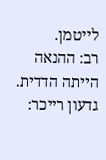לייטמן.
רב: ההנאה הייתה הדדית.
גדעון רייכר: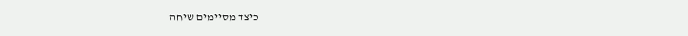כיצד מסיימים שיחה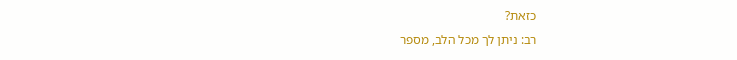כזאת?
רב: ניתן לך מכל הלב, מספר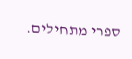ספרי מתחילים.